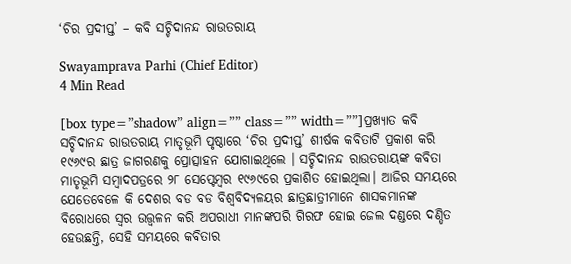‘ଚିର ପ୍ରଦୀପ୍ତ’ – କବି ସଚ୍ଚିଦାନନ୍ଦ ରାଉତରାୟ

Swayamprava Parhi (Chief Editor)
4 Min Read

[box type=”shadow” align=”” class=”” width=””]ପ୍ରଖ୍ୟାତ କବି ସଚ୍ଚିଦାନନ୍ଦ ରାଉତରାୟ ମାତୃଭୂମି ପୃଷ୍ଠାରେ ‘ଚିର ପ୍ରଦୀପ୍ତ’ ଶୀର୍ଷକ କବିତାଟି ପ୍ରକାଶ କରି ୧୯୬୯ର ଛାତ୍ର ଜାଗରଣକୁ ପ୍ରୋତ୍ସାହନ ଯୋଗାଇଥିଲେ । ସଚ୍ଚିଦାନନ୍ଦ ରାଉତରାୟଙ୍କ କବିତା ମାତୃଭୂମି ସମ୍ବାଦପତ୍ରରେ ୨୮ ସେପ୍ଟେମ୍ବର ୧୯୬୯ରେ ପ୍ରକାଶିତ ହୋଇଥିଲା। ଆଜିର ସମୟରେ ଯେତେବେଳେ କି ଦେଶର ବଡ ବଡ ବିଶ୍ଵବିଦ୍ୟଳୟର ଛାତ୍ରଛାତ୍ରୀମାନେ ଶାସକମାନଙ୍କ ବିରୋଧରେ ସ୍ୱର ଉତ୍ତ୍ୱଳନ କରି ଅପରାଧୀ ମାନଙ୍କପରି ଗିରଫ ହୋଇ ଜେଲ ଦଣ୍ଡରେ ଦଣ୍ଡିତ ହେଉଛନ୍ତି, ସେହି ସମୟରେ କବିତାର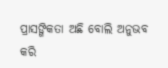ପ୍ରାସଙ୍ଗିକତା ଅଛି ବୋଲି ଅନୁଭବ କରି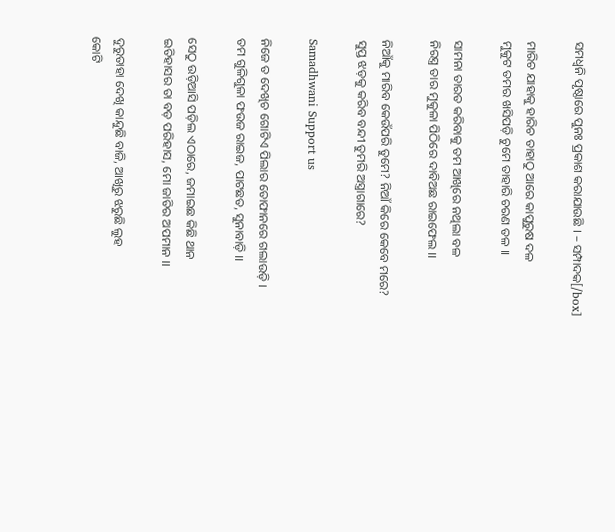ସମଧ୍ୱନି ପୃଷ୍ଠାରେ ପୁନଃ ପ୍ରକାଶ କରାଯାଉଛି । – ସମ୍ପାଦକ[/box]

ମାରିଚ ଯାହାକୁ ହାରିଚ ତାହାଠୁ ଆରେ କାପୁରୁଷ ଦଳ
ମୁକୁଟ ତମର ଖସିପଡ଼ି ଚୁମେ ତାହାରି ଚରଣ ତଳ ।।

ସାମନା ତାରତ କରିବାକୁ ତମ ଆଖିରେ ନଥିଲା ବଳ
ନିରସ୍ତ୍ର ତାର ମୁକୁଳା ପିଠିରେ ଦାବିଅଛ ରାଇଫେଲ ।।

ନିଆଁକୁ ମାରିବ କେଉଁପରି ତୁମେ? ନିଆଁ କିରେ କେବେ ମରେ?
ସୁପ୍ତ ଝଡ଼କୁ କରିବ ବନ୍ଦୀ ତୁମରି ଅସ୍ତ୍ରାଗାରେ?

Samadhwani Support us

ନିଜେ ତ ଦେଖିଚ ଗୋଟିଏ ପିଲାର ତୋଫାନରେ ଗଲାଉଡ଼ି ।
ତମ ଗୁଳିଗୁଳା ଫଉଜ ରାଇଜ, ପାଟଛତ, ସୁନାବାଡ଼ି ।।

ସେଠୁ ଉଡ଼ିଆସି ପଡ଼ିଲ ଏଠାରେ, ଜମାଇଛ କିଛି ଥାନ
ଇତିହାସର ତା ବଡ଼ ପରିହାସ, ମୋ ଜାତିର ଅପମାନ ।।

ଦୁରୁତାହା ଦେଖି କାନ୍ଦୁଛି ବାଜି, ଆଖିରୁ ଝରୁଛି ଲୁହ
କୋଟି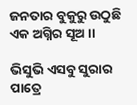ଜନତାର ବୁକୁରୁ ଉଠୁଛି ଏକ ଅଗ୍ନିର ସୂଅ ।।

ଭିସୁଭି ଏସବୁ ସୁରାର ପାତ୍ରେ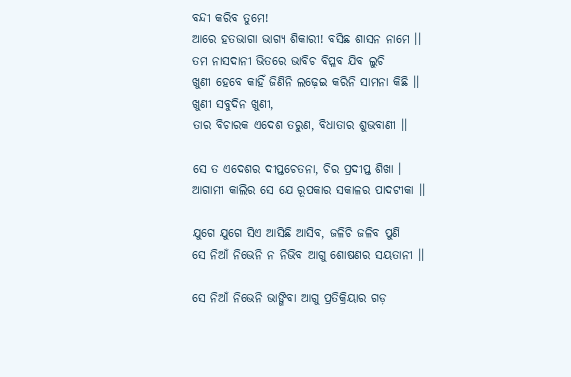ବନ୍ଦୀ କରିବ ତୁମେ!
ଆରେ ହତଭାଗା ଭାଗ୍ୟ ଶିକାରୀ! ବସିଛ ଶାସନ ନାମେ ।।
ତମ ନାସଦାନୀ ଭିତରେ ଭାବିଚ ବିପ୍ଳବ ଯିବ ଲୁଚି
ଖୁଣୀ ହେବେ କାହିଁ ଜିଣିନି ଲଢ଼େଇ କରିନି ସାମନା କିଛି ।।
ଖୁଣୀ ସବୁଦିନ ଖୁଣୀ,
ତାର ବିଚାରକ ଏଦେଶ ତରୁଣ, ବିଧାତାର ଶୁଭବାଣୀ ।।

ସେ ତ ଏଦେଶର ଦୀପ୍ତଚେତନା, ଚିର ପ୍ରଦୀପ୍ତ ଶିଖା ।
ଆଗାମୀ କାଲିର ସେ ଯେ ରୂପକାର ସକାଳର ପାଦଟୀକା ।।

ଯୁଗେ ଯୁଗେ ସିଏ ଆସିଛି ଆସିବ, ଜଳିଚି ଜଳିବ ପୁଣି
ସେ ନିଆଁ ନିଭେନି ନ ନିଭିବ ଆଗୁ ଶୋଷଣର ସୟତାନୀ ।।

ସେ ନିଆଁ ନିଭେନି ଭାଙ୍ଗିବା ଆଗୁ ପ୍ରତିକ୍ରିୟାର ଗଡ଼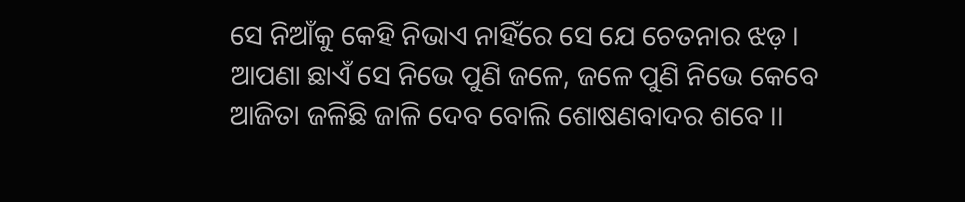ସେ ନିଆଁକୁ କେହି ନିଭାଏ ନାହିଁରେ ସେ ଯେ ଚେତନାର ଝଡ଼ ।
ଆପଣା ଛାଏଁ ସେ ନିଭେ ପୁଣି ଜଳେ, ଜଳେ ପୁଣି ନିଭେ କେବେ
ଆଜିତା ଜଳିଛି ଜାଳି ଦେବ ବୋଲି ଶୋଷଣବାଦର ଶବେ ।।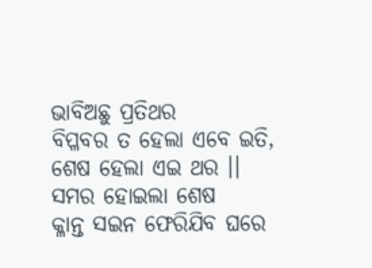ଭାବିଅଛୁ ପ୍ରତିଥର
ବିପ୍ଳବର ତ ହେଲା ଏବେ ଇତି, ଶେଷ ହେଲା ଏଇ ଥର ।।
ସମର ହୋଇଲା ଶେଷ
କ୍ଳାନ୍ତ ସଇନ ଫେରିଯିବ ଘରେ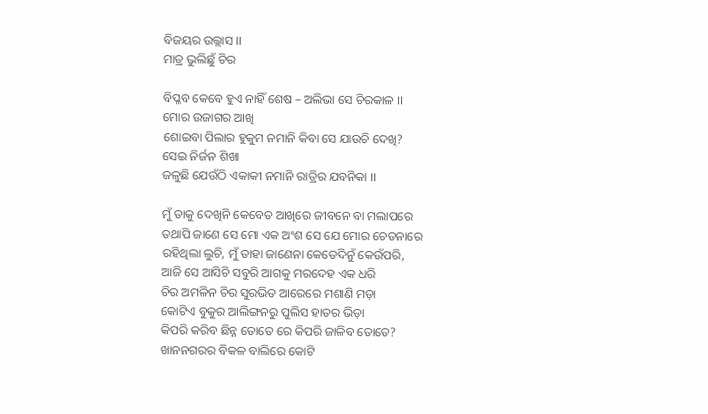ବିଜୟର ଉଲ୍ଲାସ ।।
ମାତ୍ର ଭୁଲିଛୁଁ ଚିର

ବିପ୍ଳବ କେବେ ହୁଏ ନାହିଁ ଶେଷ – ଅଲିଭା ସେ ଚିରକାଳ ।।
ମୋର ଉଜାଗର ଆଖି
ଶୋଇବା ପିଲାର ହୁକୁମ ନମାନି କିବା ସେ ଯାଉଚି ଦେଖି?
ସେଇ ନିର୍ଜନ ଶିଖା
ଜଳୁଛି ଯେଉଁଠି ଏକାକୀ ନମାନି ରାତ୍ରିର ଯବନିକା ।।

ମୁଁ ତାକୁ ଦେଖିନି କେବେତ ଆଖିରେ ଜୀବନେ ବା ମଲାପରେ
ତଥାପି ଜାଣେ ସେ ମୋ ଏକ ଅଂଶ ସେ ଯେ ମୋର ଚେତନାରେ
ରହିଥିଲା ଲୁଚି, ମୁଁ ତାହା ଜାଣେନା କେତେଦିନୁଁ କେଉଁପରି,
ଆଜି ସେ ଆସିଚି ସବୁରି ଆଗକୁ ମରଦେହ ଏକ ଧରି
ଚିର ଅମଳିନ ଚିର ସୁରଭିତ ଆରେରେ ମଶାଣି ମଡ଼ା
କୋଟିଏ ବୁକୁର ଆଲିଙ୍ଗନରୁ ପୁଲିସ ହାତର ଭିଡ଼ା
କିପରି କରିବ ଛିନ୍ନ ତୋତେ ରେ କିପରି ଜାଳିବ ତୋତେ?
ଖାନନଗରର ବିକଳ ବାଲିରେ କୋଟି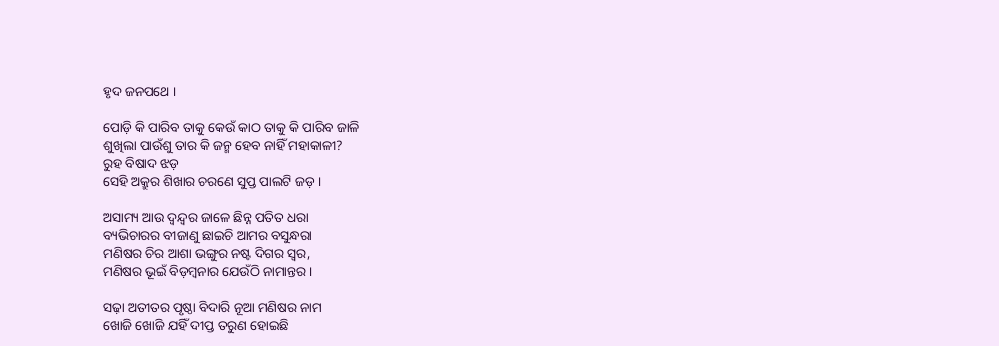ହୃଦ ଜନପଥେ ।

ପୋଡ଼ି କି ପାରିବ ତାକୁ କେଉଁ କାଠ ତାକୁ କି ପାରିବ ଜାଳି
ଶୁଖିଲା ପାଉଁଶୁ ତାର କି ଜନ୍ମ ହେବ ନାହିଁ ମହାକାଳୀ?
ରୁହ ବିଷାଦ ଝଡ଼
ସେହି ଅକ୍ରୁର ଶିଖାର ଚରଣେ ସୁପ୍ତ ପାଲଟି ଜଡ଼ ।

ଅସାମ୍ୟ ଆଉ ଦ୍ୱନ୍ଦ୍ୱର ଜାଳେ ଛିନ୍ନ ପତିତ ଧରା
ବ୍ୟଭିଚାରର ବୀଜାଣୁ ଛାଇଚି ଆମର ବସୁନ୍ଧରା
ମଣିଷର ଚିର ଆଶା ଭଙ୍ଗୁର ନଷ୍ଟ ଦିଗର ସ୍ୱର,
ମଣିଷର ଭୂଇଁ ବିଡ଼ମ୍ବନାର ଯେଉଁଠି ନାମାନ୍ତର ।

ସଢ଼ା ଅତୀତର ପୃଷ୍ଠା ବିଦାରି ନୂଆ ମଣିଷର ନାମ
ଖୋଜି ଖୋଜି ଯହିଁ ଦୀପ୍ତ ତରୁଣ ହୋଇଛି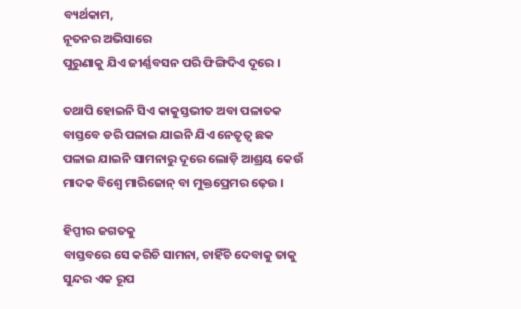ବ୍ୟର୍ଥକାମ,
ନୂତନର ଅଭିସାରେ
ପୁରୁଣାକୁ ଯିଏ ଜୀର୍ଣ୍ଣବସନ ପରି ଫିଙ୍ଗିଦିଏ ଦୂରେ ।

ତଥାପି ହୋଇନି ସିଏ କାକୁସ୍ତଭୀତ ଅବା ପଳାତକ
ବାସ୍ତବେ ଡରି ପଳାଇ ଯାଇନି ଯିଏ ନେତୃତ୍ୱ ଛକ
ପଳାଇ ଯାଇନି ସାମନାରୁ ଦୂରେ ଲୋଡ଼ି ଆଶ୍ରୟ କେଉଁ
ମାଦକ ବିଶ୍ୱେ ମାରିଜୋନ୍ ବା ମୁକ୍ତପ୍ରେମର ଢ଼େଉ ।

ହିପ୍ପୀର ଜଗତକୁ
ବାସ୍ତବରେ ସେ କରିଚି ସାମନା, ଚାହିଁଚି ଦେବାକୁ ତାକୁ
ସୁନ୍ଦର ଏକ ରୂପ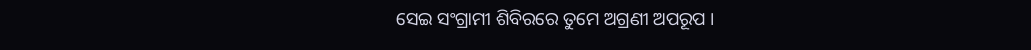ସେଇ ସଂଗ୍ରାମୀ ଶିବିରରେ ତୁମେ ଅଗ୍ରଣୀ ଅପରୂପ ।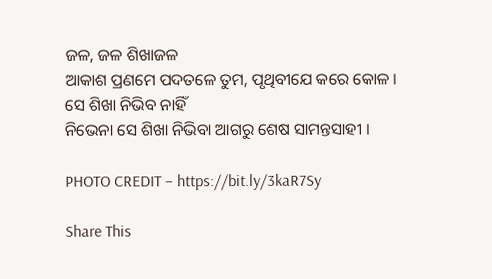ଜଳ, ଜଳ ଶିଖାଜଳ
ଆକାଶ ପ୍ରଣମେ ପଦତଳେ ତୁମ, ପୃଥିବୀଯେ କରେ କୋଳ ।
ସେ ଶିଖା ନିଭିବ ନାହିଁ
ନିଭେନା ସେ ଶିଖା ନିଭିବା ଆଗରୁ ଶେଷ ସାମନ୍ତସାହୀ ।

PHOTO CREDIT – https://bit.ly/3kaR7Sy

Share This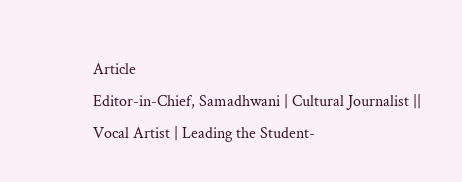Article
Editor-in-Chief, Samadhwani | Cultural Journalist || Vocal Artist | Leading the Student-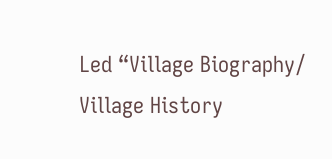Led “Village Biography/ Village History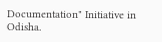Documentation" Initiative in Odisha.